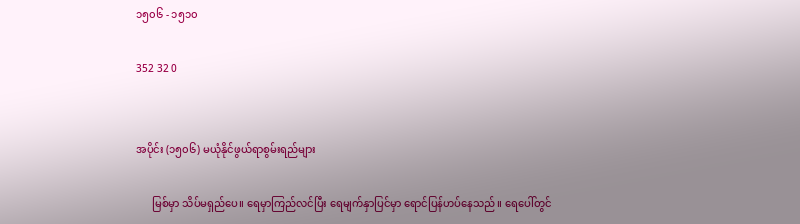၁၅၀၆ - ၁၅၁၀

352 32 0


အပိုင်း (၁၅၀၆) မယုံနိုင်ဖွယ်ရာစွမ်းရည်များ

      မြစ်မှာ သိပ်မရှည်ပေ။ ရေမှာကြည်လင်ပြီး ရေမျက်နှာပြင်မှာ ရောင်ပြန်ဟပ်နေသည်။ ရေပေါ်တွင်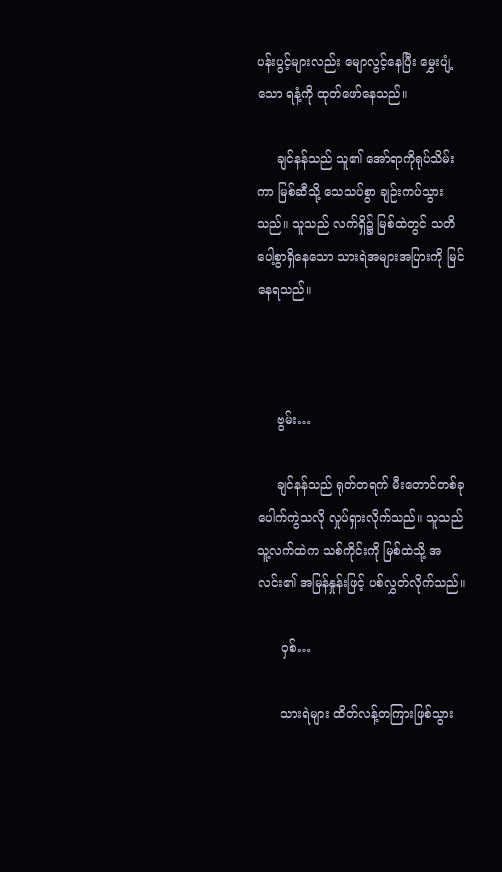ပန်းပွင့်များလည်း မျောလွင့်နေပြီး မွှေးပျံ့သော ရနံ့ကို ထုတ်ဖော်နေသည်။

     ချင်နန်သည် သူ၏ အော်ရာကိုရုပ်သိမ်းကာ မြစ်ဆီသို့ သေသပ်စွာ ချဉ်းကပ်သွားသည်။ သူသည် လက်ရှိ၌ မြစ်ထဲတွင် သတိပေါ့စွာရှိနေသော သားရဲအများအပြားကို မြင်နေရသည်။



     ဗွမ်း…

     ချင်နန်သည် ရုတ်တရက် မီးတောင်တစ်ခုပေါက်ကွဲသလို လှုပ်ရှားလိုက်သည်။ သူသည် သူ့လက်ထဲက သစ်ကိုင်းကို မြစ်ထဲသို့ အလင်း၏ အမြန်နှုန်းဖြင့် ပစ်လွှတ်လိုက်သည်။

      ဝှစ်…

      သားရဲများ ထိတ်လန့်တကြားဖြစ်သွား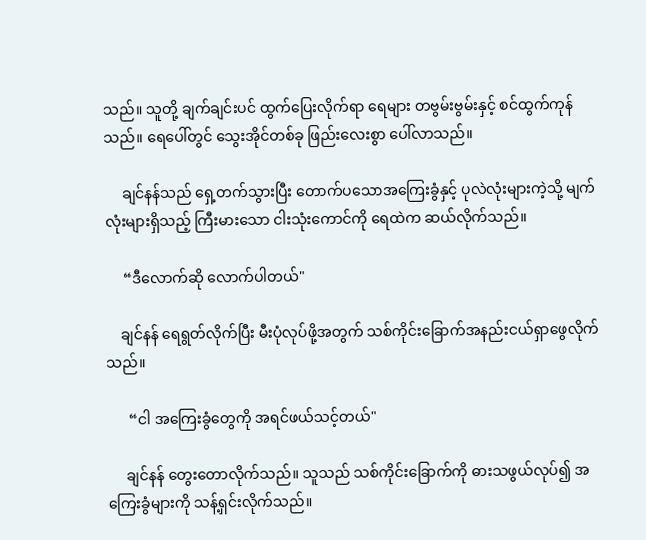သည်။ သူတို့ ချက်ချင်းပင် ထွက်‌ပြေးလိုက်ရာ ရေများ တဗွမ်းဗွမ်းနှင့် စင်ထွက်ကုန်သည်။ ရေပေါ်တွင် သွေးအိုင်တစ်ခု ဖြည်းလေးစွာ ပေါ်လာသည်။

     ချင်နန်သည် ရှေ့တက်သွားပြီး တောက်ပသောအကြေးခွံနှင့် ပုလဲလုံးများကဲ့သို့ မျက်လုံးများရှိသည့် ကြီးမားသော ငါးသုံးကောင်ကို ရေထဲက ဆယ်လိုက်သည်။

     “ဒီလောက်ဆို လောက်ပါတယ်"

    ချင်နန် ရေရွတ်လိုက်ပြီး မီးပုံလုပ်ဖို့အတွက် သစ်ကိုင်းခြောက်အနည်းငယ်ရှာဖွေလိုက်သည်။

      “ငါ အကြေးခွံတွေကို အရင်ဖယ်သင့်တယ်"

     ချင်နန် တွေးတောလိုက်သည်။ သူသည် သစ်ကိုင်းခြောက်ကို ဓားသဖွယ်လုပ်၍ အကြေးခွံများကို သန့်ရှင်းလိုက်သည်။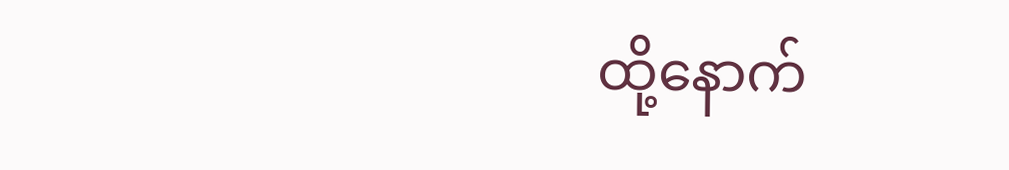ထို့နောက်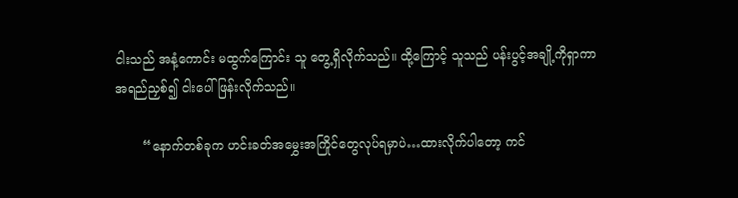ငါးသည် အနံ့ကောင်း မထွက်ကြောင်း သူ တွေ့ရှိလိုက်သည်။ ထို့ကြောင့် သူသည် ပန်းပွင့်အချို့ကိုရှာကာ အရည်ညှစ်၍ ငါးပေါ် ဖြန်းလိုက်သည်။

       “နောက်တစ်ခုက ဟင်းခတ်အမွှေးအကြိုင်တွေလုပ်ရမှာပဲ…ထားလိုက်ပါတော့ ကင်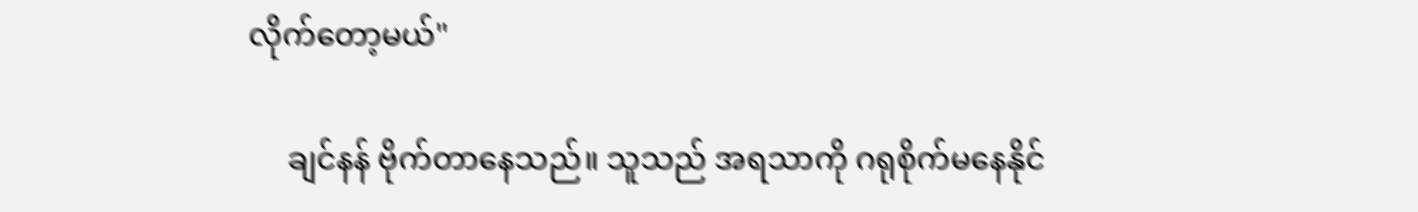လိုက်တော့မယ်"

     ချင်နန် ဗိုက်တာနေသည်။ သူသည် အရသာကို ဂရုစိုက်မနေနိုင်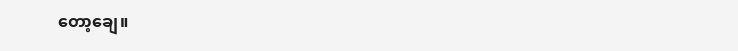တော့ချေ။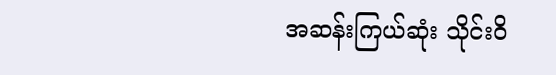အဆန်းကြယ်ဆုံး သိုင်း၀ိ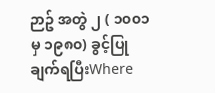ဉာဥ် အတွဲ ၂ ( ၁၀၀၁ မှ ၁၉၈၀) ခွင့်ပြုချက်ရပြီးWhere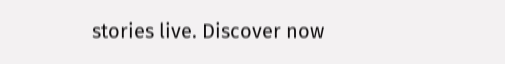stories live. Discover now